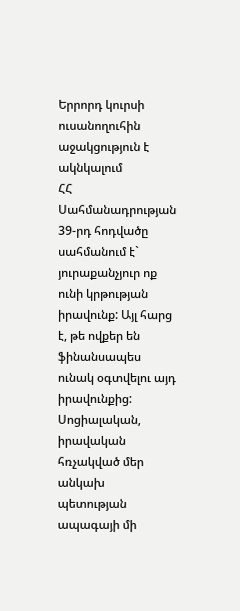Երրորդ կուրսի ուսանողուհին աջակցություն է ակնկալում
ՀՀ Սահմանադրության 39-րդ հոդվածը սահմանում է` յուրաքանչյուր ոք ունի կրթության իրավունք: Այլ հարց է, թե ովքեր են ֆինանսապես ունակ օգտվելու այդ իրավունքից: Սոցիալական, իրավական հռչակված մեր անկախ պետության ապագայի մի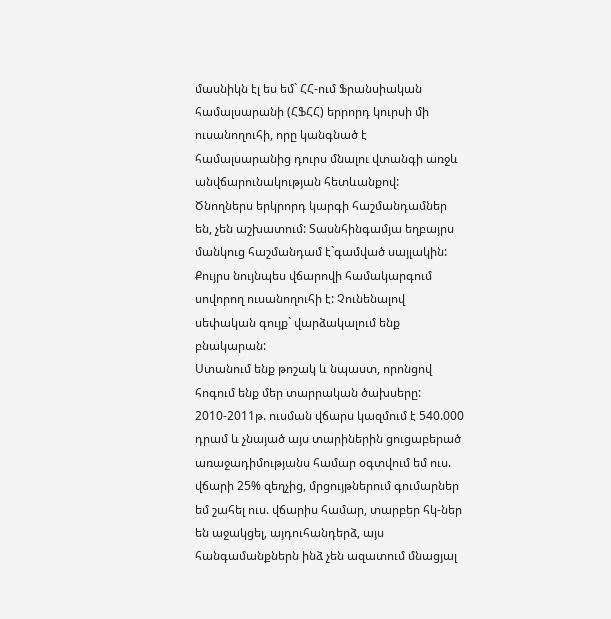մասնիկն էլ ես եմ` ՀՀ-ում Ֆրանսիական համալսարանի (ՀՖՀՀ) երրորդ կուրսի մի ուսանողուհի, որը կանգնած է համալսարանից դուրս մնալու վտանգի առջև անվճարունակության հետևանքով:
Ծնողներս երկրորդ կարգի հաշմանդամներ են, չեն աշխատում: Տասնհինգամյա եղբայրս մանկուց հաշմանդամ է`գամված սայլակին: Քույրս նույնպես վճարովի համակարգում սովորող ուսանողուհի է: Չունենալով սեփական գույք` վարձակալում ենք բնակարան:
Ստանում ենք թոշակ և նպաստ, որոնցով հոգում ենք մեր տարրական ծախսերը: 2010-2011թ. ուսման վճարս կազմում է 540.000 դրամ և չնայած այս տարիներին ցուցաբերած առաջադիմությանս համար օգտվում եմ ուս. վճարի 25% զեղչից, մրցույթներում գումարներ եմ շահել ուս. վճարիս համար, տարբեր հկ-ներ են աջակցել, այդուհանդերձ, այս հանգամանքներն ինձ չեն ազատում մնացյալ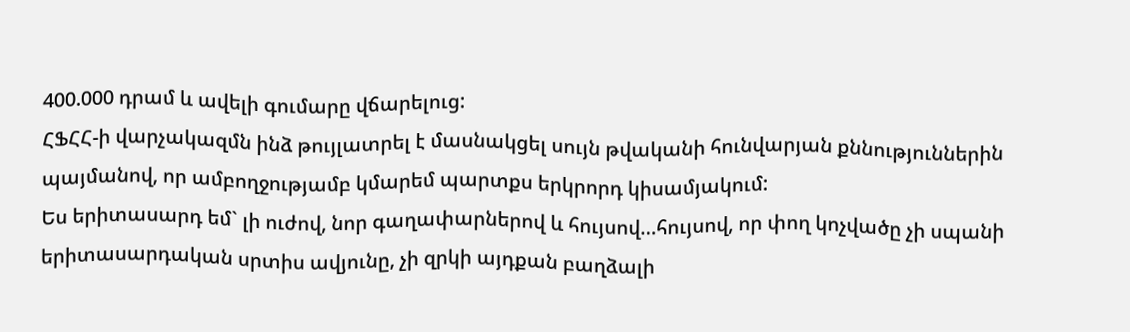400.000 դրամ և ավելի գումարը վճարելուց:
ՀՖՀՀ-ի վարչակազմն ինձ թույլատրել է մասնակցել սույն թվականի հունվարյան քննություններին պայմանով, որ ամբողջությամբ կմարեմ պարտքս երկրորդ կիսամյակում:
Ես երիտասարդ եմ` լի ուժով, նոր գաղափարներով և հույսով…հույսով, որ փող կոչվածը չի սպանի երիտասարդական սրտիս ավյունը, չի զրկի այդքան բաղձալի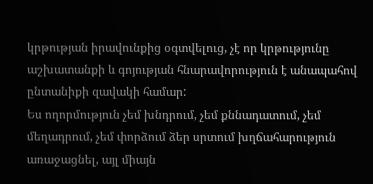կրթության իրավունքից օգտվելուց, չէ որ կրթությունը աշխատանքի և գոյության հնարավորություն է անապահով ընտանիքի զավակի համար:
Ես ողորմություն չեմ խնդրում, չեմ քննադատում, չեմ մեղադրում, չեմ փորձում ձեր սրտում խղճահարություն առաջացնել, այլ միայն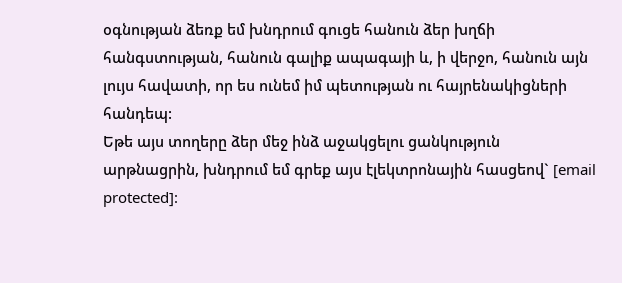օգնության ձեռք եմ խնդրում գուցե հանուն ձեր խղճի հանգստության, հանուն գալիք ապագայի և, ի վերջո, հանուն այն լույս հավատի, որ ես ունեմ իմ պետության ու հայրենակիցների հանդեպ:
Եթե այս տողերը ձեր մեջ ինձ աջակցելու ցանկություն արթնացրին, խնդրում եմ գրեք այս էլեկտրոնային հասցեով` [email protected]: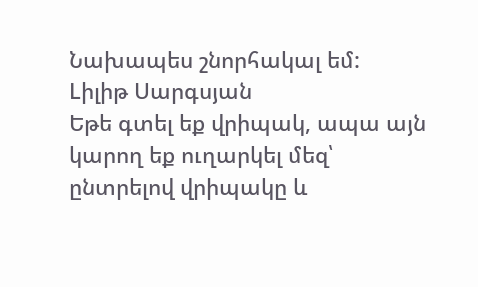Նախապես շնորհակալ եմ:
Lիլիթ Սարգսյան
Եթե գտել եք վրիպակ, ապա այն կարող եք ուղարկել մեզ՝ ընտրելով վրիպակը և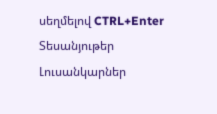սեղմելով CTRL+Enter
Տեսանյութեր
Լուսանկարներ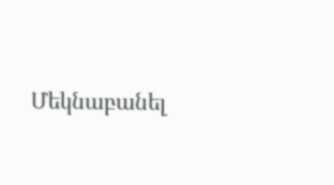Մեկնաբանել